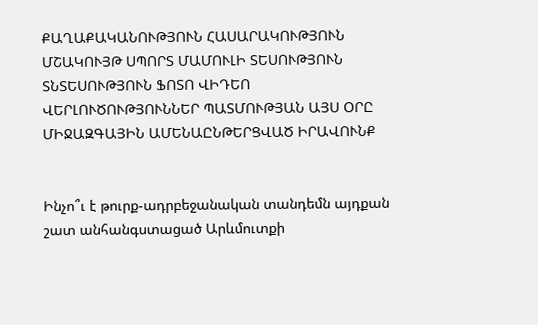ՔԱՂԱՔԱԿԱՆՈՒԹՅՈՒՆ ՀԱՍԱՐԱԿՈՒԹՅՈՒՆ ՄՇԱԿՈՒՅԹ ՍՊՈՐՏ ՄԱՄՈՒԼԻ ՏԵՍՈՒԹՅՈՒՆ ՏՆՏԵՍՈՒԹՅՈՒՆ ՖՈՏՈ ՎԻԴԵՈ ՎԵՐԼՈՒԾՈՒԹՅՈՒՆՆԵՐ ՊԱՏՄՈՒԹՅԱՆ ԱՅՍ ՕՐԸ ՄԻՋԱԶԳԱՅԻՆ ԱՄԵՆԱԸՆԹԵՐՑՎԱԾ ԻՐԱՎՈՒՆՔ


Ինչո՞ւ է թուրք-ադրբեջանական տանդեմն այդքան շատ անհանգստացած Արևմուտքի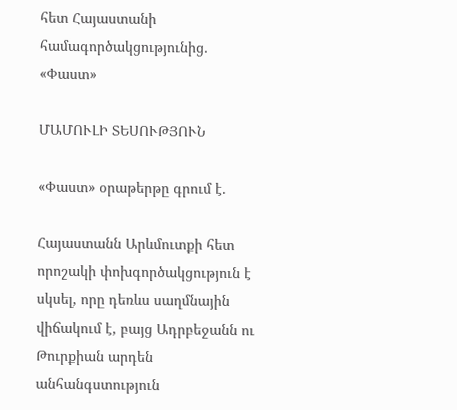հետ Հայաստանի համագործակցությունից․ «Փաստ»

ՄԱՄՈՒԼԻ ՏԵՍՈՒԹՅՈՒՆ

«Փաստ» օրաթերթը գրում է.

Հայաստանն Արևմուտքի հետ որոշակի փոխգործակցություն է սկսել, որը դեռևս սաղմնային վիճակում է, բայց Ադրբեջանն ու Թուրքիան արդեն անհանգստություն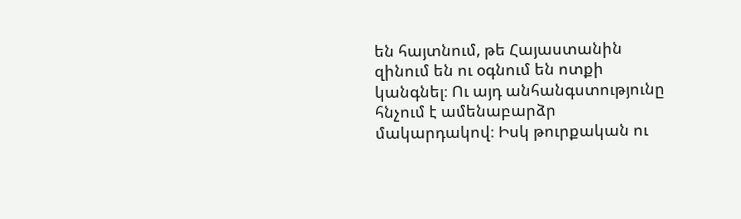են հայտնում, թե Հայաստանին զինում են ու օգնում են ոտքի կանգնել։ Ու այդ անհանգստությունը հնչում է ամենաբարձր մակարդակով։ Իսկ թուրքական ու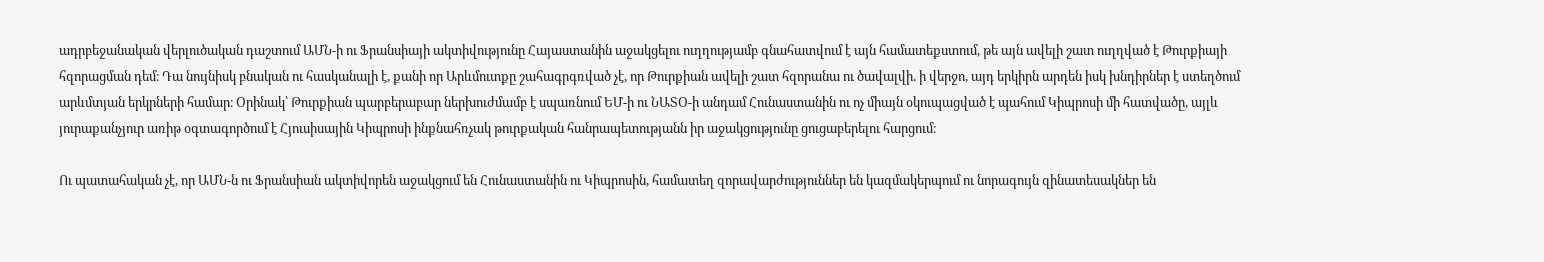ադրբեջանական վերլուծական դաշտում ԱՄՆ-ի ու Ֆրանսիայի ակտիվությունը Հայաստանին աջակցելու ուղղությամբ գնահատվում է այն համատեքստում, թե այն ավելի շատ ուղղված է Թուրքիայի հզորացման դեմ։ Դա նույնիսկ բնական ու հասկանալի է, քանի որ Արևմուտքը շահագրգռված չէ, որ Թուրքիան ավելի շատ հզորանա ու ծավալվի. ի վերջո, այդ երկիրն արդեն իսկ խնդիրներ է ստեղծում արևմտյան երկրների համար։ Օրինակ՝ Թուրքիան պարբերաբար ներխուժմամբ է սպառնում ԵՄ-ի ու ՆԱՏՕ-ի անդամ Հունաստանին ու ոչ միայն օկուպացված է պահում Կիպրոսի մի հատվածը, այլև յուրաքանչյուր առիթ օգտագործում է Հյուսիսային Կիպրոսի ինքնահռչակ թուրքական հանրապետությանն իր աջակցությունը ցուցաբերելու հարցում։

Ու պատահական չէ, որ ԱՄՆ-ն ու Ֆրանսիան ակտիվորեն աջակցում են Հունաստանին ու Կիպրոսին, համատեղ զորավարժություններ են կազմակերպում ու նորագույն զինատեսակներ են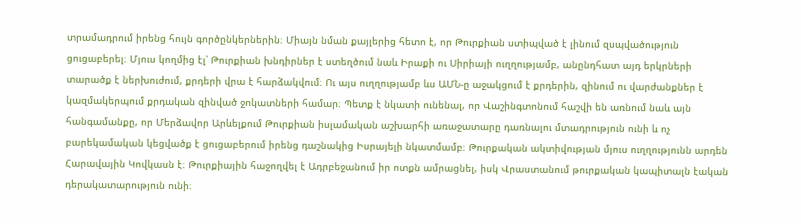տրամադրում իրենց հույն գործընկերներին։ Միայն նման քայլերից հետո է, որ Թուրքիան ստիպված է լինում զսպվածություն ցուցաբերել։ Մյուս կողմից էլ՝ Թուրքիան խնդիրներ է ստեղծում նաև Իրաքի ու Սիրիայի ուղղությամբ, անընդհատ այդ երկրների տարածք է ներխուժում, քրդերի վրա է հարձակվում։ Ու այս ուղղությամբ ևս ԱՄՆ-ը աջակցում է քրդերին, զինում ու վարժանքներ է կազմակերպում քրդական զինված ջոկատների համար։ Պետք է նկատի ունենալ, որ Վաշինգտոնում հաշվի են առնում նաև այն հանգամանքը, որ Մերձավոր Արևելքում Թուրքիան իսլամական աշխարհի առաջատարը դառնալու մտադրություն ունի և ոչ բարեկամական կեցվածք է ցուցաբերում իրենց դաշնակից Իսրայելի նկատմամբ։ Թուրքական ակտիվության մյուս ուղղությունն արդեն Հարավային Կովկասն է։ Թուրքիային հաջողվել է Ադրբեջանում իր ոտքն ամրացնել, իսկ Վրաստանում թուրքական կապիտալն էական դերակատարություն ունի։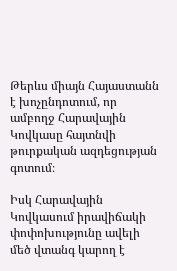Թերևս միայն Հայաստանն է խոչընդոտում, որ ամբողջ Հարավային Կովկասը հայտնվի թուրքական ազդեցության գոտում։

Իսկ Հարավային Կովկասում իրավիճակի փոփոխությունը ավելի մեծ վտանգ կարող է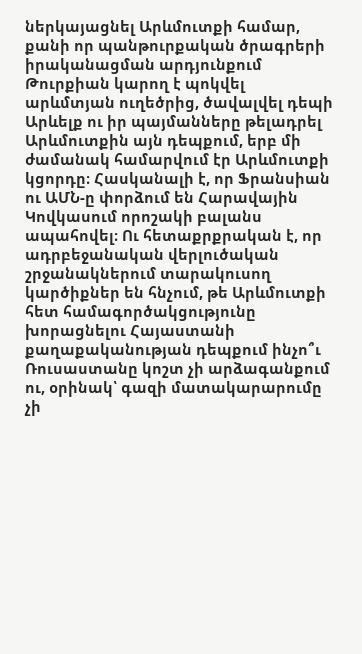ներկայացնել Արևմուտքի համար, քանի որ պանթուրքական ծրագրերի իրականացման արդյունքում Թուրքիան կարող է պոկվել արևմտյան ուղեծրից, ծավալվել դեպի Արևելք ու իր պայմանները թելադրել Արևմուտքին այն դեպքում, երբ մի ժամանակ համարվում էր Արևմուտքի կցորդը։ Հասկանալի է, որ Ֆրանսիան ու ԱՄՆ-ը փորձում են Հարավային Կովկասում որոշակի բալանս ապահովել։ Ու հետաքրքրական է, որ ադրբեջանական վերլուծական շրջանակներում տարակուսող կարծիքներ են հնչում, թե Արևմուտքի հետ համագործակցությունը խորացնելու Հայաստանի քաղաքականության դեպքում ինչո՞ւ Ռուսաստանը կոշտ չի արձագանքում ու, օրինակ՝ գազի մատակարարումը չի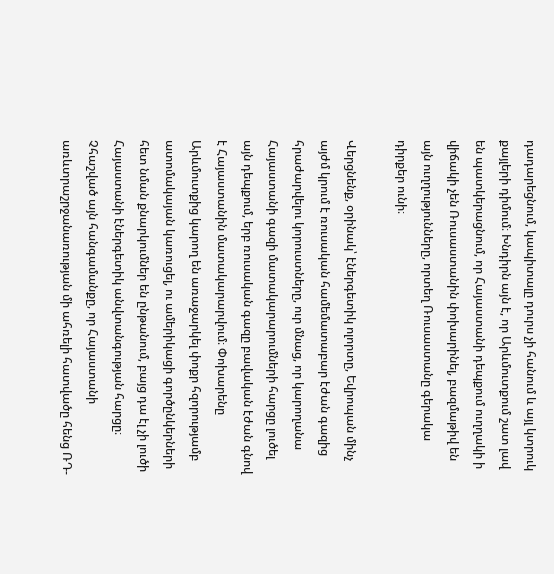դադարեցնում, կապիտալը դուրս չի հանում և այլ կտրուկ քայլերի դիմում։ Խնդիրն այն է, որ Արևմուտքում շատ լավ են պատկերացնում, որ Հայաստանի դեպքում ուղղակի ի վիճակի չեն Ռուսաստանին փոխարինել, բազմաթիվ են այն ուղղությունները, որտեղ Ռուսաստանը գերակա դիրքեր ունի։

Վերցնենք, օրինակ՝ էներգետիկ ոլորտը, Եվրոպան մինչ այժմ կրում է ռուսական համեմատաբար էժան գազից հրաժարվելու կորուստները, ուր մնաց, որ կարողանա Հայաստանի գազի մատակարարումների հարցը լուծել այն դեպքում, երբ ռուսական գազը բավական էժան գնով է Հայաստանին մատակարարվում։ Փոխարենը Արևմուտքից կարող են առաջարկել փոքր հզորությամբ ատոմակայան կառուցել, ու ամերիկացի գործընկերների հետ նման քնարկումներ են ընթանում, բայց դա էլ չի լուծի Հայաստանի էներգետիկ անվտանգության հարցը։ Չհաշված այն հանգամանքը, որ Հայաստանի առևտրաշրջանառության մի ահռելի հատվածը հենց ՌԴ-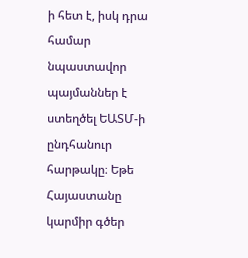ի հետ է, իսկ դրա համար նպաստավոր պայմաններ է ստեղծել ԵԱՏՄ-ի ընդհանուր հարթակը։ Եթե Հայաստանը կարմիր գծեր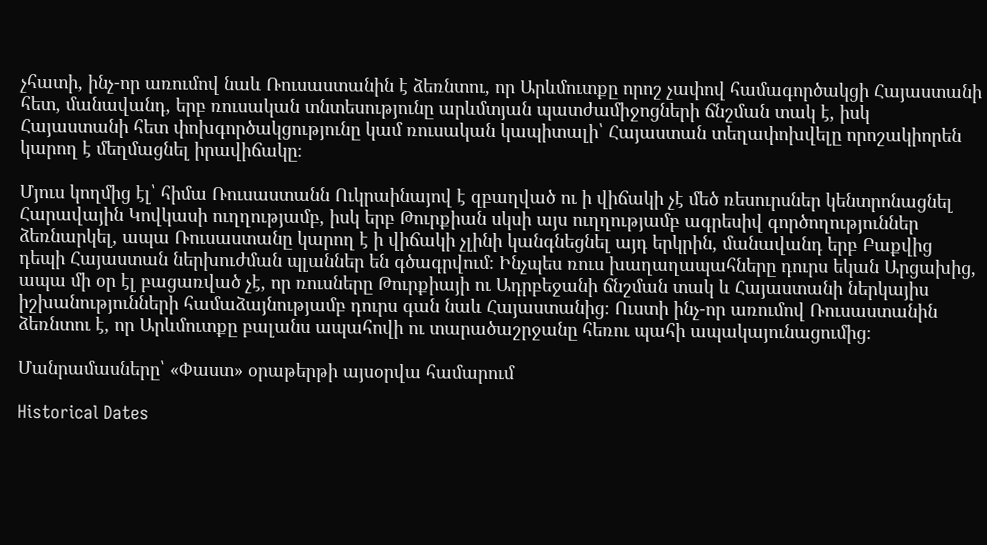չհատի, ինչ-որ առումով նաև Ռուսաստանին է ձեռնտու, որ Արևմուտքը որոշ չափով համագործակցի Հայաստանի հետ, մանավանդ, երբ ռուսական տնտեսությունը արևմտյան պատժամիջոցների ճնշման տակ է, իսկ Հայաստանի հետ փոխգործակցությունը կամ ռուսական կապիտալի՝ Հայաստան տեղափոխվելը որոշակիորեն կարող է մեղմացնել իրավիճակը։

Մյուս կողմից էլ՝ հիմա Ռուսաստանն Ուկրաինայով է զբաղված ու ի վիճակի չէ մեծ ռեսուրսներ կենտրոնացնել Հարավային Կովկասի ուղղությամբ, իսկ երբ Թուրքիան սկսի այս ուղղությամբ ագրեսիվ գործողություններ ձեռնարկել, ապա Ռուսաստանը կարող է ի վիճակի չլինի կանգնեցնել այդ երկրին, մանավանդ երբ Բաքվից դեպի Հայաստան ներխուժման պլաններ են գծագրվում։ Ինչպես ռուս խաղաղապահները դուրս եկան Արցախից, ապա մի օր էլ բացառված չէ, որ ռուսները Թուրքիայի ու Ադրբեջանի ճնշման տակ և Հայաստանի ներկայիս իշխանությունների համաձայնությամբ դուրս գան նաև Հայաստանից։ Ուստի ինչ-որ առումով Ռուսաստանին ձեռնտու է, որ Արևմուտքը բալանս ապահովի ու տարածաշրջանը հեռու պահի ապակայունացումից։

Մանրամասները՝ «Փաստ» օրաթերթի այսօրվա համարում

Historical Dates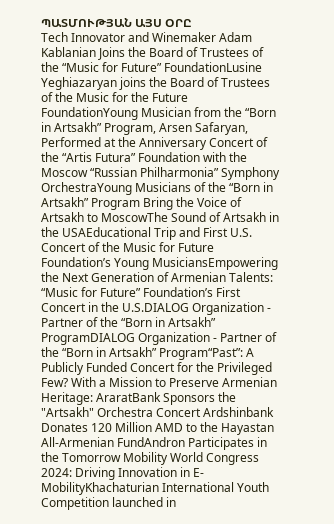ՊԱՏՄՈՒԹՅԱՆ ԱՅՍ ՕՐԸ
Tech Innovator and Winemaker Adam Kablanian Joins the Board of Trustees of the “Music for Future” FoundationLusine Yeghiazaryan joins the Board of Trustees of the Music for the Future FoundationYoung Musician from the “Born in Artsakh” Program, Arsen Safaryan, Performed at the Anniversary Concert of the “Artis Futura” Foundation with the Moscow “Russian Philharmonia” Symphony OrchestraYoung Musicians of the “Born in Artsakh” Program Bring the Voice of Artsakh to MoscowThe Sound of Artsakh in the USAEducational Trip and First U.S. Concert of the Music for Future Foundation’s Young MusiciansEmpowering the Next Generation of Armenian Talents: “Music for Future” Foundation’s First Concert in the U.S.DIALOG Organization - Partner of the “Born in Artsakh” ProgramDIALOG Organization - Partner of the “Born in Artsakh” Program“Past”: A Publicly Funded Concert for the Privileged Few? With a Mission to Preserve Armenian Heritage: AraratBank Sponsors the "Artsakh" Orchestra Concert Ardshinbank Donates 120 Million AMD to the Hayastan All-Armenian FundAndron Participates in the Tomorrow Mobility World Congress 2024: Driving Innovation in E-MobilityKhachaturian International Youth Competition launched in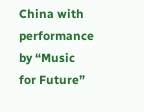China with performance by “Music for Future”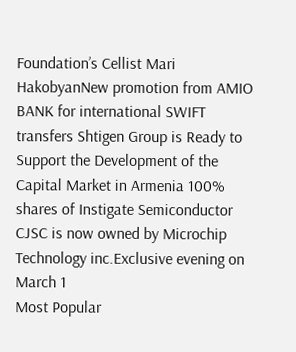Foundation’s Cellist Mari HakobyanNew promotion from AMIO BANK for international SWIFT transfers Shtigen Group is Ready to Support the Development of the Capital Market in Armenia 100% shares of Instigate Semiconductor CJSC is now owned by Microchip Technology inc.Exclusive evening on March 1
Most Popular